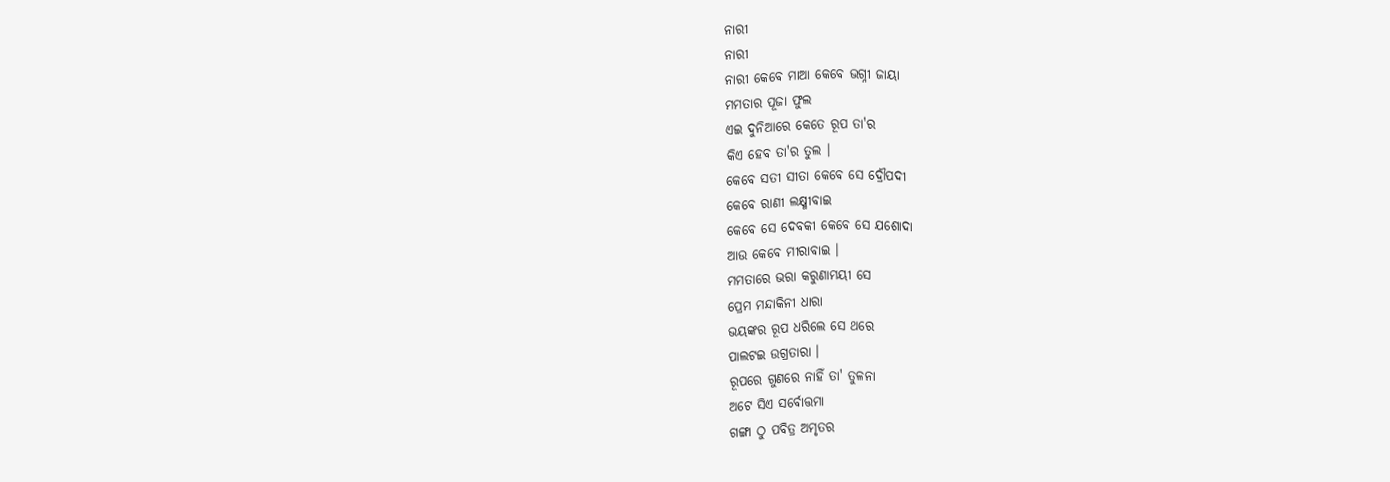ନାରୀ
ନାରୀ
ନାରୀ କେବେ ମାଆ କେବେ ଭଗ୍ନୀ ଜାୟା
ମମତାର ପୂଜା ଫୁଲ
ଏଇ ଦୁନିଆରେ କେତେ ରୂପ ତା'ର
କିଏ ହେବ ତା'ର ତୁଲ ।
କେବେ ସତୀ ସୀତା କେବେ ସେ ଦ୍ରୌପଦୀ
କେବେ ରାଣୀ ଲକ୍ଷ୍ମୀବାଇ
କେବେ ସେ ଦେବକୀ କେବେ ସେ ଯଶୋଦା
ଆଉ କେବେ ମୀରାବାଇ ।
ମମତାରେ ଭରା କରୁଣାମୟୀ ସେ
ପ୍ରେମ ମନ୍ଦାକିନୀ ଧାରା
ଭୟଙ୍କର ରୂପ ଧରିଲେ ସେ ଥରେ
ପାଲଟଇ ଉଗ୍ରତାରା ।
ରୂପରେ ଗୁଣରେ ନାହିଁ ତା' ତୁଳନା
ଅଟେ ସିଏ ସର୍ବୋତ୍ତମା
ଗଙ୍ଗା ଠୁ ପବିତ୍ର ଅମୃତର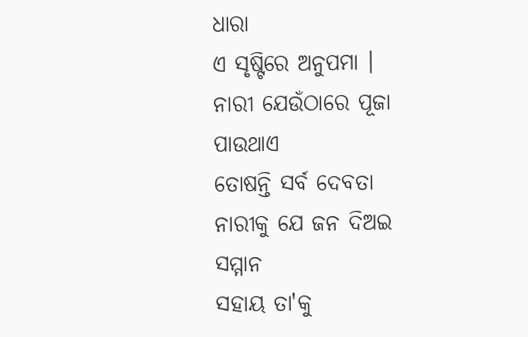ଧାରା
ଏ ସୃଷ୍ଟିରେ ଅନୁପମା ।
ନାରୀ ଯେଉଁଠାରେ ପୂଜା ପାଉଥାଏ
ତୋଷନ୍ତି ସର୍ବ ଦେବତା
ନାରୀକୁ ଯେ ଜନ ଦିଅଇ ସମ୍ମାନ
ସହାୟ ତା'କୁ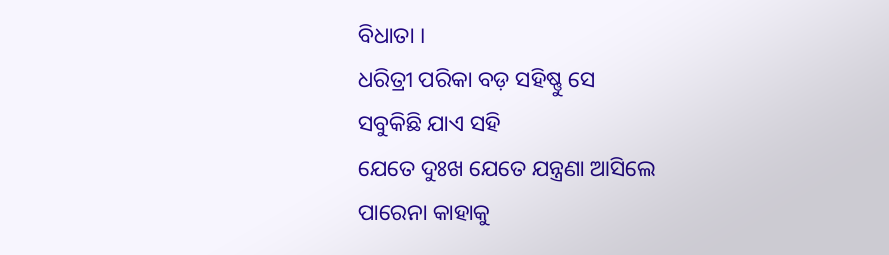ବିଧାତା ।
ଧରିତ୍ରୀ ପରିକା ବଡ଼ ସହିଷ୍ଣୁ ସେ
ସବୁକିଛି ଯାଏ ସହି
ଯେତେ ଦୁଃଖ ଯେତେ ଯନ୍ତ୍ରଣା ଆସିଲେ
ପାରେନା କାହାକୁ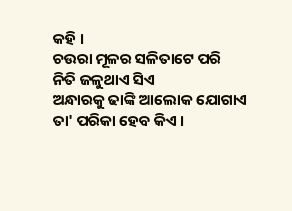କହି ।
ଚଉରା ମୂଳର ସଳିତାଟେ ପରି
ନିତି ଜଳୁଥାଏ ସିଏ
ଅନ୍ଧାରକୁ ଢାଙ୍କି ଆଲୋକ ଯୋଗାଏ
ତା' ପରିକା ହେବ କିଏ ।